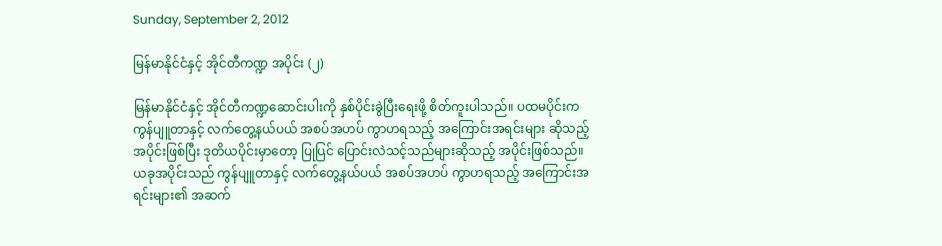Sunday, September 2, 2012

မြန်မာနိုင်ငံနှင့် အိုင်တီကဏ္ဍ အပိုင်း (၂)

မြန်မာနိုင်ငံနှင့် အိုင်တီကဏ္ဍဆောင်းပါးကို နှစ်ပိုင်းခွဲပြီးရေးဖို့ စိတ်ကူးပါသည်။ ပထမပိုင်းက ကွန်ပျူတာနှင့် လက်တွေ့နယ်ပယ် အစပ်အဟပ် ကွာဟရသည့် အကြောင်းအရင်းများ ဆိုသည့် အပိုင်းဖြစ်ပြီး ဒုတိယပိုင်းမှာတော့ ပြုပြင် ပြောင်းလဲသင့်သည်များဆိုသည့် အပိုင်းဖြစ်သည်။ ယခုအပိုင်းသည် ကွန်ပျူတာနှင့် လက်တွေ့နယ်ပယ် အစပ်အဟပ် ကွာဟရသည့် အကြောင်းအရင်းများ၏ အဆက်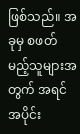ဖြစ်သည်။ အခုမှ စဖတ်မည့်သူများအတွက် အရင်အပိုင်း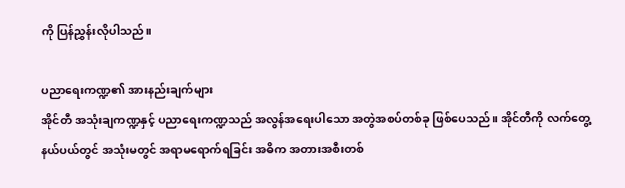ကို ပြန်ညွှန်းလိုပါသည်။

ပညာရေးကဏ္ဍ၏ အားနည်းချက်များ
အိုင်တီ အသုံးချကဏ္ဍနှင့် ပညာရေးကဏ္ဍသည် အလွန်အရေးပါသော အတွဲအစပ်တစ်ခု ဖြစ်ပေသည်။ အိုင်တီကို လက်တွေ့နယ်ပယ်တွင် အသုံးမတွင် အရာမရောက်ရခြင်း အဓိက အတားအစီးတစ်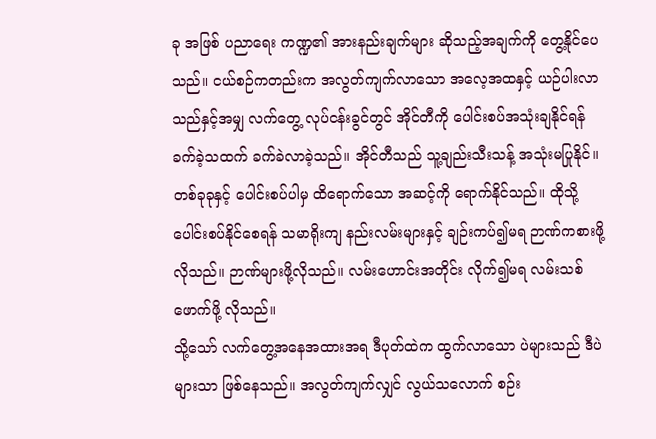ခု အဖြစ် ပညာရေး ကဏ္ဍ၏ အားနည်းချက်များ ဆိုသည့်အချက်ကို တွေ့နိုင်ပေသည်။ ငယ်စဉ်ကတည်းက အလွတ်ကျက်လာသော အလေ့အထနှင့် ယဉ်ပါးလာသည်နှင့်အမျှ လက်တွေ့ လုပ်ငန်းခွင်တွင် အိုင်တီကို ပေါင်းစပ်အသုံးချနိုင်ရန် ခက်ခဲ့သထက် ခက်ခဲလာခဲ့သည်။ အိုင်တီသည် သူ့ချည်းသီးသန့် အသုံးမပြုနိုင်။ တစ်ခုခုနှင့် ပေါင်းစပ်ပါမှ ထိရောက်သော အဆင့်ကို ရောက်နိုင်သည်။ ထိုသို့ ပေါင်းစပ်နိုင်စေရန် သမာရိုးကျ နည်းလမ်းများနှင့် ချဉ်းကပ်၍မရ ဉာဏ်ကစားဖို့ လိုသည်။ ဉာဏ်များဖို့လိုသည်။ လမ်းဟောင်းအတိုင်း လိုက်၍မရ လမ်းသစ်ဖောက်ဖို့ လိုသည်။
သို့သော် လက်တွေ့အနေအထားအရ ဒီပုတ်ထဲက ထွက်လာသော ပဲများသည် ဒီပဲများသာ ဖြစ်နေသည်။ အလွတ်ကျက်လျှင် လွယ်သလောက် စဉ်း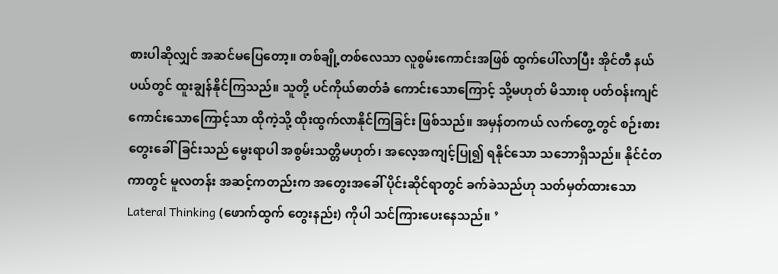စားပါဆိုလျှင် အဆင်မပြေတော့။ တစ်ချို့တစ်လေသာ လူစွမ်းကောင်းအဖြစ် ထွက်ပေါ်လာပြီး အိုင်တီ နယ်ပယ်တွင် ထူးချွန်နိုင်ကြသည်။ သူတို့ ပင်ကိုယ်ဓာတ်ခံ ကောင်းသောကြောင့် သို့မဟုတ် မိသားစု ပတ်ဝန်းကျင် ကောင်းသောကြောင့်သာ ထိုကဲ့သို့ ထိုးထွက်လာနိုင်ကြခြင်း ဖြစ်သည်။ အမှန်တကယ် လက်တွေ့တွင် စဉ်းစားတွေးခေါ်ခြင်းသည် မွေးရာပါ အစွမ်းသတ္တိမဟုတ်၊ အလေ့အကျင့်ပြု၍ ရနိုင်သော သဘောရှိသည်။ နိုင်ငံတကာတွင် မူလတန်း အဆင့်ကတည်းက အတွေးအခေါ် ပိုင်းဆိုင်ရာတွင် ခက်ခဲသည်ဟု သတ်မှတ်ထားသော Lateral Thinking (ဖောက်ထွက် တွေးနည်း) ကိုပါ သင်ကြားပေးနေသည်။ ’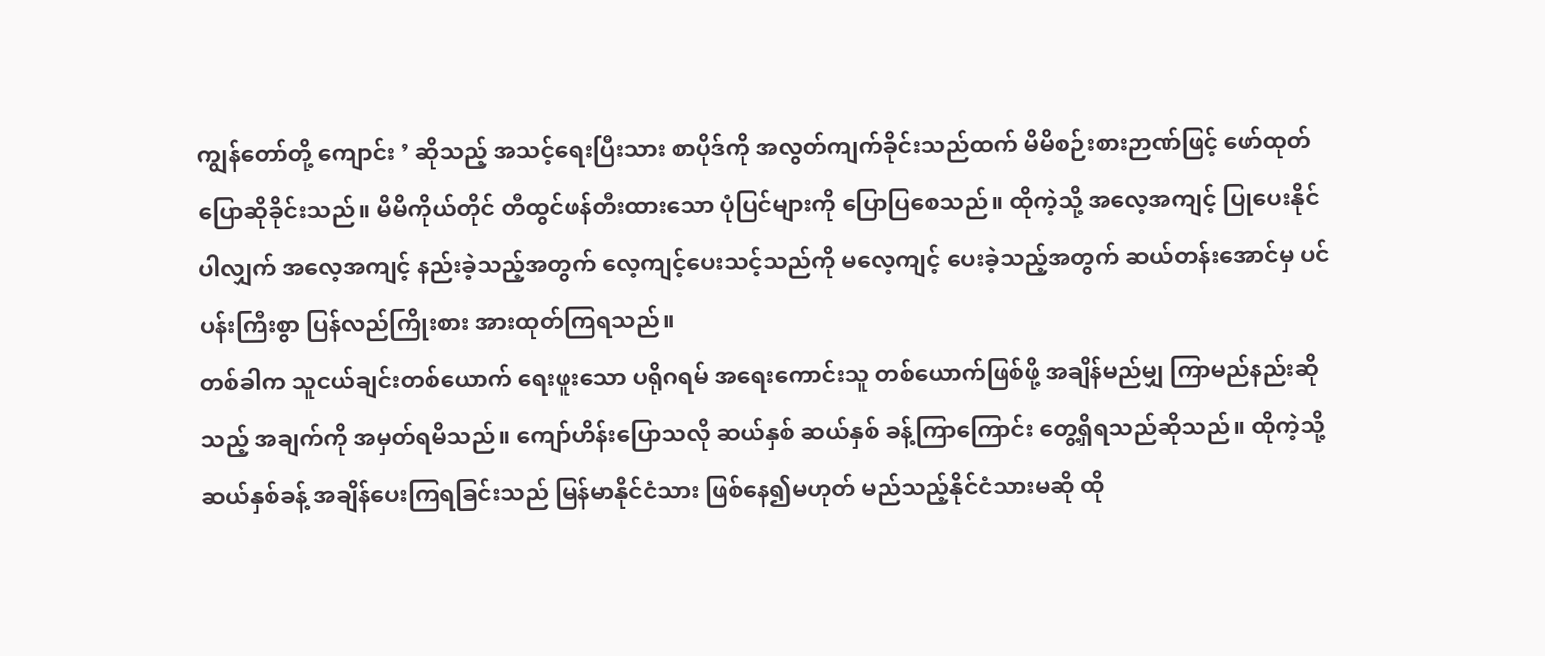ကျွန်တော်တို့ ကျောင်း ’ ဆိုသည့် အသင့်ရေးပြီးသား စာပိုဒ်ကို အလွတ်ကျက်ခိုင်းသည်ထက် မိမိစဉ်းစားဉာဏ်ဖြင့် ဖော်ထုတ် ပြောဆိုခိုင်းသည်။ မိမိကိုယ်တိုင် တီထွင်ဖန်တီးထားသော ပုံပြင်များကို ပြောပြစေသည်။ ထိုကဲ့သို့ အလေ့အကျင့် ပြုပေးနိုင်ပါလျှက် အလေ့အကျင့် နည်းခဲ့သည့်အတွက် လေ့ကျင့်ပေးသင့်သည်ကို မလေ့ကျင့် ပေးခဲ့သည့်အတွက် ဆယ်တန်းအောင်မှ ပင်ပန်းကြီးစွာ ပြန်လည်ကြိုးစား အားထုတ်ကြရသည်။
တစ်ခါက သူငယ်ချင်းတစ်ယောက် ရေးဖူးသော ပရိုဂရမ် အရေးကောင်းသူ တစ်ယောက်ဖြစ်ဖို့ အချိန်မည်မျှ ကြာမည်နည်းဆိုသည့် အချက်ကို အမှတ်ရမိသည်။ ကျော်ဟိန်းပြောသလို ဆယ်နှစ် ဆယ်နှစ် ခန့်ကြာကြောင်း တွေ့ရှိရသည်ဆိုသည်။ ထိုကဲ့သို့ ဆယ်နှစ်ခန့် အချိန်ပေးကြရခြင်းသည် မြန်မာနိုင်ငံသား ဖြစ်နေ၍မဟုတ် မည်သည့်နိုင်ငံသားမဆို ထို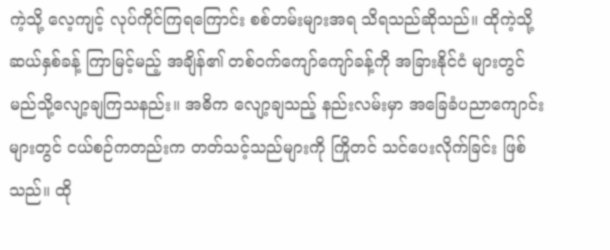ကဲ့သို့ လေ့ကျင့် လုပ်ကိုင်ကြရကြောင်း စစ်တမ်းများအရ သိရသည်ဆိုသည်။ ထိုကဲ့သို့ ဆယ်နှစ်ခန့် ကြာမြင့်မည့် အချိန်၏ တစ်ဝက်ကျော်ကျော်ခန့်ကို အခြားနိုင်ငံ များတွင် မည်သို့လျော့ချကြသနည်း။ အဓိက လျော့ချသည့် နည်းလမ်းမှာ အခြေခံပညာကျောင်းများတွင် ငယ်စဉ်ကတည်းက တတ်သင့်သည်များကို ကြိုတင် သင်ပေးလိုက်ခြင်း ဖြစ်သည်။ ထို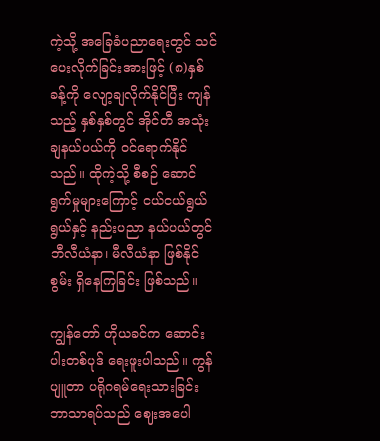ကဲ့သို့ အခြေခံပညာရေးတွင် သင်ပေးလိုက်ခြင်းအားဖြင့် (၈)နှစ်ခန့်ကို လျော့ချလိုက်နိုင်ပြီး ကျန်သည့် နှစ်နှစ်တွင် အိုင်တီ အသုံးချနယ်ပယ်ကို ဝင်ရောက်နိုင်သည်။ ထိုကဲ့သို့ စီစဉ် ဆောင်ရွက်မှုများကြောင့် ငယ်ငယ်ရွယ်ရွယ်နှင့် နည်းပညာ နယ်ပယ်တွင် ဘီလီယံနာ၊ မီလီယံနာ ဖြစ်နိုင်စွမ်း ရှိနေကြခြင်း ဖြစ်သည်။

ကျွန်တော် ဟိုယခင်က ဆောင်းပါးတစ်ပုဒ် ရေးဖူးပါသည်။ ကွန်ပျူတာ ပရိုဂရမ်ရေးသားခြင်း ဘာသာရပ်သည် ဈေးအပေါ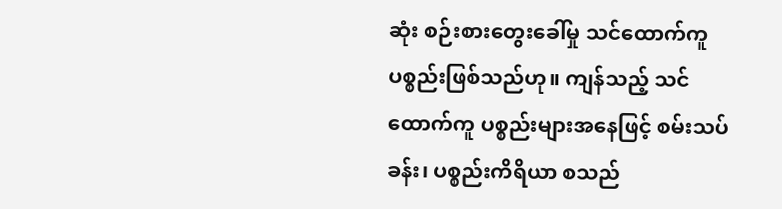ဆုံး စဉ်းစားတွေးခေါ်မှု သင်ထောက်ကူပစ္စည်းဖြစ်သည်ဟု။ ကျန်သည့် သင်ထောက်ကူ ပစ္စည်းများအနေဖြင့် စမ်းသပ်ခန်း၊ ပစ္စည်းကိရိယာ စသည်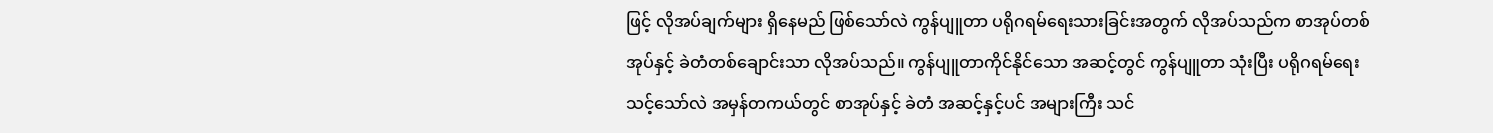ဖြင့် လိုအပ်ချက်များ ရှိနေမည် ဖြစ်သော်လဲ ကွန်ပျူတာ ပရိုဂရမ်ရေးသားခြင်းအတွက် လိုအပ်သည်က စာအုပ်တစ်အုပ်နှင့် ခဲတံတစ်ချောင်းသာ လိုအပ်သည်။ ကွန်ပျူတာကိုင်နိုင်သော အဆင့်တွင် ကွန်ပျူတာ သုံးပြီး ပရိုဂရမ်ရေးသင့်သော်လဲ အမှန်တကယ်တွင် စာအုပ်နှင့် ခဲတံ အဆင့်နှင့်ပင် အများကြီး သင်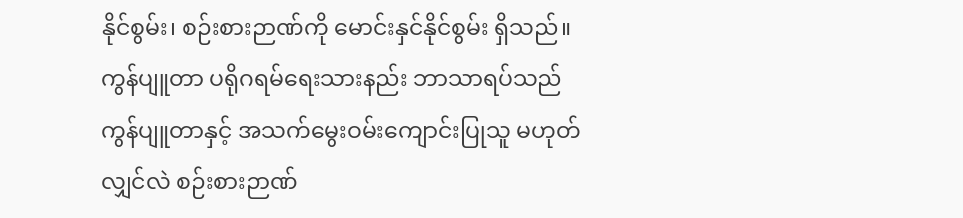နိုင်စွမ်း၊ စဉ်းစားဉာဏ်ကို မောင်းနှင်နိုင်စွမ်း ရှိသည်။ ကွန်ပျူတာ ပရိုဂရမ်ရေးသားနည်း ဘာသာရပ်သည် ကွန်ပျူတာနှင့် အသက်မွေးဝမ်းကျောင်းပြုသူ မဟုတ်လျှင်လဲ စဉ်းစားဉာဏ်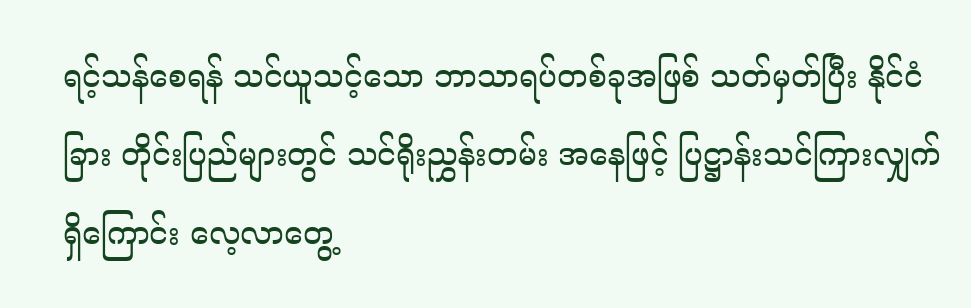ရင့်သန်စေရန် သင်ယူသင့်သော ဘာသာရပ်တစ်ခုအဖြစ် သတ်မှတ်ပြီး နိုင်ငံခြား တိုင်းပြည်များတွင် သင်ရိုးညွှန်းတမ်း အနေဖြင့် ပြဋ္ဌာန်းသင်ကြားလျှက်ရှိကြောင်း လေ့လာတွေ့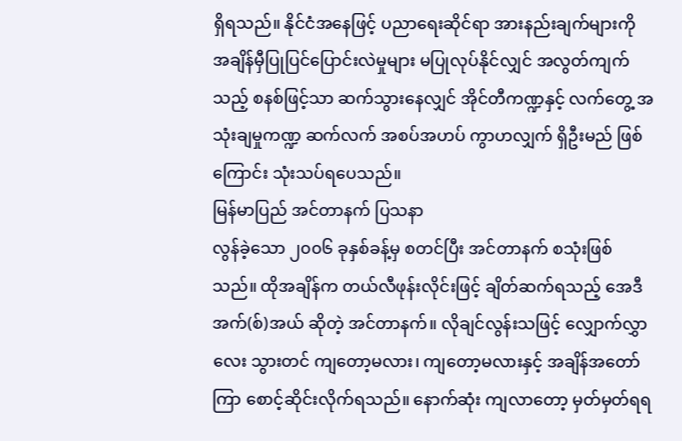ရှိရသည်။ နိုင်ငံအနေဖြင့် ပညာရေးဆိုင်ရာ အားနည်းချက်များကို အချိန်မှီပြုပြင်ပြောင်းလဲမှုများ မပြုလုပ်နိုင်လျှင် အလွတ်ကျက်သည့် စနစ်ဖြင့်သာ ဆက်သွားနေလျှင် အိုင်တီကဏ္ဍနှင့် လက်တွေ့ အသုံးချမှုကဏ္ဍ ဆက်လက် အစပ်အဟပ် ကွာဟလျှက် ရှိဦးမည် ဖြစ်ကြောင်း သုံးသပ်ရပေသည်။
မြန်မာပြည် အင်တာနက် ပြသနာ
လွန်ခဲ့သော ၂၀၀၆ ခုနှစ်ခန့်မှ စတင်ပြီး အင်တာနက် စသုံးဖြစ်သည်။ ထိုအချိန်က တယ်လီဖုန်းလိုင်းဖြင့် ချိတ်ဆက်ရသည့် အေဒီအက်(စ်)အယ် ဆိုတဲ့ အင်တာနက်။ လိုချင်လွန်းသဖြင့် လျှောက်လွှာလေး သွားတင် ကျတော့မလား၊ ကျတော့မလားနှင့် အချိန်အတော်ကြာ စောင့်ဆိုင်းလိုက်ရသည်။ နောက်ဆုံး ကျလာတော့ မှတ်မှတ်ရရ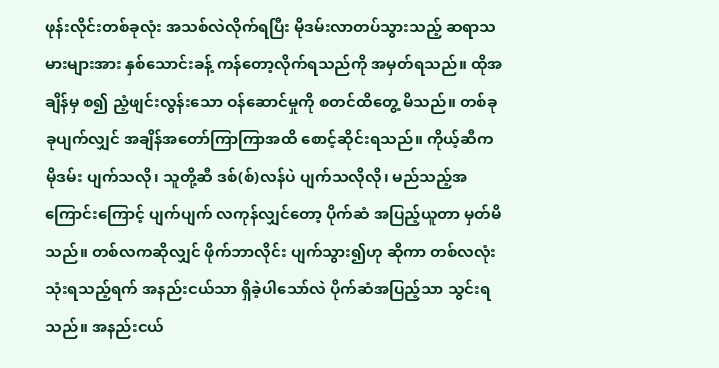ဖုန်းလိုင်းတစ်ခုလုံး အသစ်လဲလိုက်ရပြီး မိုဒမ်းလာတပ်သွားသည့် ဆရာသမားများအား နှစ်သောင်းခန့် ကန်တော့လိုက်ရသည်ကို အမှတ်ရသည်။ ထိုအချိန်မှ စ၍ ညံ့ဖျင်းလွန်းသော ဝန်ဆောင်မှုကို စတင်ထိတွေ့ မိသည်။ တစ်ခုခုပျက်လျှင် အချိန်အတော်ကြာကြာအထိ စောင့်ဆိုင်းရသည်။ ကိုယ့်ဆီက မိုဒမ်း ပျက်သလို၊ သူတို့ဆီ ဒစ်(စ်)လန်ပဲ ပျက်သလိုလို၊ မည်သည့်အကြောင်းကြောင့် ပျက်ပျက် လကုန်လျှင်တော့ ပိုက်ဆံ အပြည့်ယူတာ မှတ်မိသည်။ တစ်လကဆိုလျှင် ဖိုက်ဘာလိုင်း ပျက်သွား၍ဟု ဆိုကာ တစ်လလုံး သုံးရသည့်ရက် အနည်းငယ်သာ ရှိခဲ့ပါသော်လဲ ပိုက်ဆံအပြည့်သာ သွင်းရသည်။ အနည်းငယ်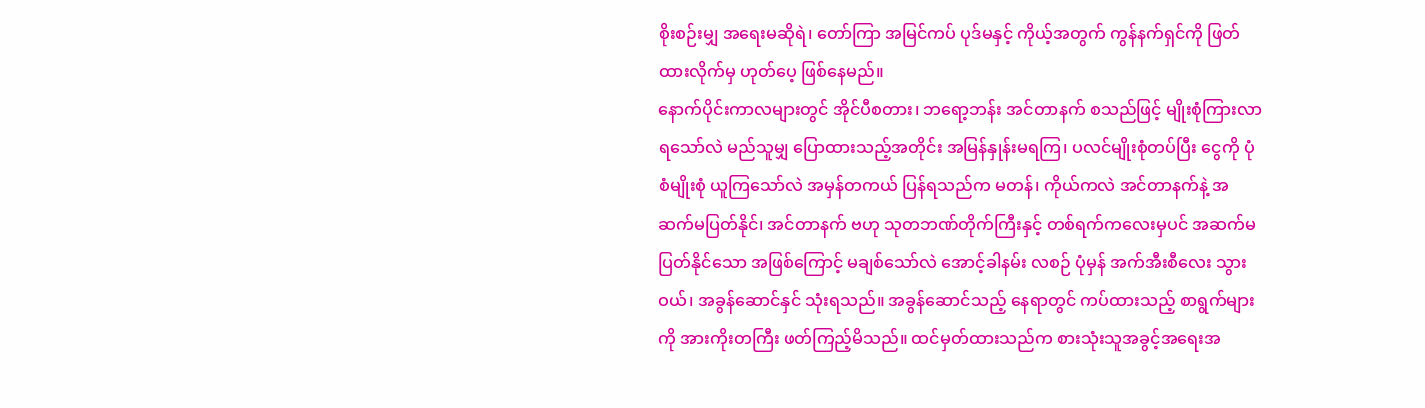စိုးစဉ်းမျှ အရေးမဆိုရဲ၊ တော်ကြာ အမြင်ကပ် ပုဒ်မနှင့် ကိုယ့်အတွက် ကွန်နက်ရှင်ကို ဖြတ်ထားလိုက်မှ ဟုတ်ပေ့ ဖြစ်နေမည်။
နောက်ပိုင်းကာလများတွင် အိုင်ပီစတား၊ ဘရော့ဘန်း အင်တာနက် စသည်ဖြင့် မျိုးစုံကြားလာရသော်လဲ မည်သူမျှ ပြောထားသည့်အတိုင်း အမြန်နှုန်းမရကြ၊ ပလင်မျိုးစုံတပ်ပြီး ငွေကို ပုံစံမျိုးစုံ ယူကြသော်လဲ အမှန်တကယ် ပြန်ရသည်က မတန်၊ ကိုယ်ကလဲ အင်တာနက်နဲ့ အဆက်မပြတ်နိုင်၊ အင်တာနက် ဗဟု သုတဘဏ်တိုက်ကြီးနှင့် တစ်ရက်ကလေးမှပင် အဆက်မပြတ်နိုင်သော အဖြစ်ကြောင့် မချစ်သော်လဲ အောင့်ခါနမ်း လစဉ် ပုံမှန် အက်အီးစီလေး သွားဝယ်၊ အခွန်ဆောင်နှင် သုံးရသည်။ အခွန်ဆောင်သည့် နေရာတွင် ကပ်ထားသည့် စာရွက်များကို အားကိုးတကြီး ဖတ်ကြည့်မိသည်။ ထင်မှတ်ထားသည်က စားသုံးသူအခွင့်အရေးအ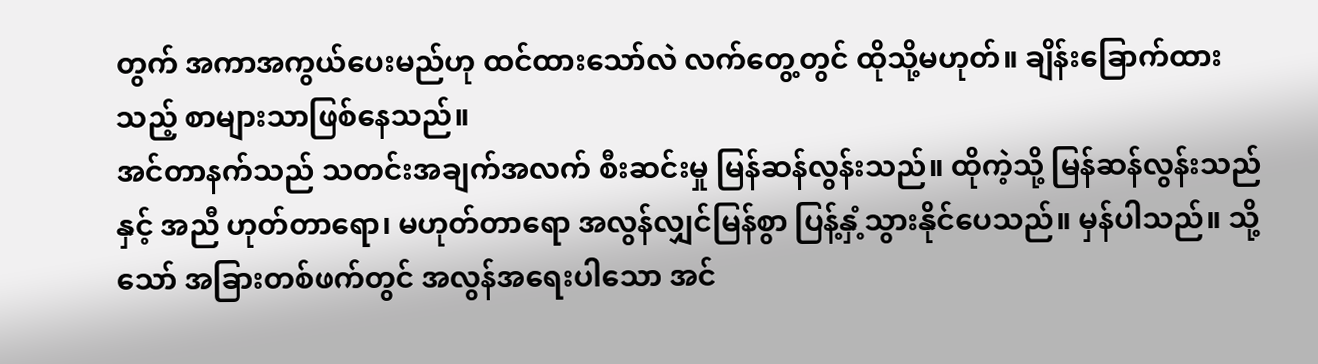တွက် အကာအကွယ်ပေးမည်ဟု ထင်ထားသော်လဲ လက်တွေ့တွင် ထိုသို့မဟုတ်။ ချိန်းခြောက်ထားသည့် စာများသာဖြစ်နေသည်။
အင်တာနက်သည် သတင်းအချက်အလက် စီးဆင်းမှု မြန်ဆန်လွန်းသည်။ ထိုကဲ့သို့ မြန်ဆန်လွန်းသည်နှင့် အညီ ဟုတ်တာရော၊ မဟုတ်တာရော အလွန်လျှင်မြန်စွာ ပြန့်နှံ့သွားနိုင်ပေသည်။ မှန်ပါသည်။ သို့သော် အခြားတစ်ဖက်တွင် အလွန်အရေးပါသော အင်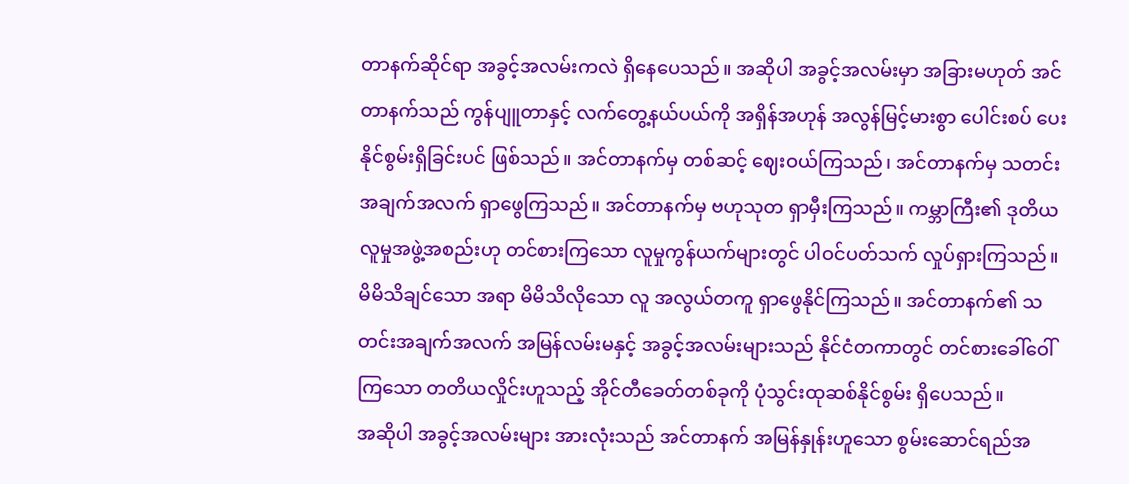တာနက်ဆိုင်ရာ အခွင့်အလမ်းကလဲ ရှိနေပေသည်။ အဆိုပါ အခွင့်အလမ်းမှာ အခြားမဟုတ် အင်တာနက်သည် ကွန်ပျူတာနှင့် လက်တွေ့နယ်ပယ်ကို အရှိန်အဟုန် အလွန်မြင့်မားစွာ ပေါင်းစပ် ပေးနိုင်စွမ်းရှိခြင်းပင် ဖြစ်သည်။ အင်တာနက်မှ တစ်ဆင့် ဈေးဝယ်ကြသည်၊ အင်တာနက်မှ သတင်း အချက်အလက် ရှာဖွေကြသည်။ အင်တာနက်မှ ဗဟုသုတ ရှာမှီးကြသည်။ ကမ္ဘာကြီး၏ ဒုတိယလူမှုအဖွဲ့အစည်းဟု တင်စားကြသော လူမှုကွန်ယက်များတွင် ပါဝင်ပတ်သက် လှုပ်ရှားကြသည်။ မိမိသိချင်သော အရာ မိမိသိလိုသော လူ အလွယ်တကူ ရှာဖွေနိုင်ကြသည်။ အင်တာနက်၏ သတင်းအချက်အလက် အမြန်လမ်းမနှင့် အခွင့်အလမ်းများသည် နိုင်ငံတကာတွင် တင်စားခေါ်ဝေါ်ကြသော တတိယလှိုင်းဟူသည့် အိုင်တီခေတ်တစ်ခုကို ပုံသွင်းထုဆစ်နိုင်စွမ်း ရှိပေသည်။
အဆိုပါ အခွင့်အလမ်းများ အားလုံးသည် အင်တာနက် အမြန်နှုန်းဟူသော စွမ်းဆောင်ရည်အ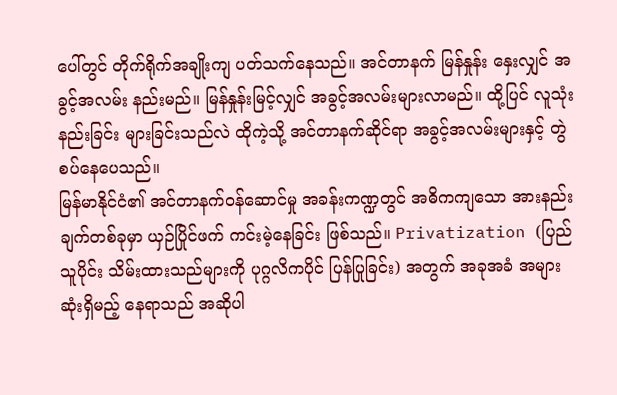ပေါ်တွင် တိုက်ရိုက်အချိုးကျ ပတ်သက်နေသည်။ အင်တာနက် မြန်နှုန်း နှေးလျှင် အခွင့်အလမ်း နည်းမည်။ မြန်နှုန်းမြင့်လျှင် အခွင့်အလမ်းများလာမည်။ ထို့ပြင် လူသုံးနည်းခြင်း များခြင်းသည်လဲ ထိုကဲ့သို့ အင်တာနက်ဆိုင်ရာ အခွင့်အလမ်းများနှင့် တွဲစပ်နေပေသည်။
မြန်မာနိုင်ငံ၏ အင်တာနက်ဝန်ဆောင်မှု အခန်းကဏ္ဍတွင် အဓိကကျသော အားနည်းချက်တစ်ခုမှာ ယှဉ်ပြိုင်ဖက် ကင်းမဲ့နေခြင်း ဖြစ်သည်။ Privatization (ပြည်သူပိုင်း သိမ်းထားသည်များကို ပုဂ္ဂလိကပိုင် ပြန်ပြုခြင်း) အတွက် အခုအခံ အများဆုံးရှိမည့် နေရာသည် အဆိုပါ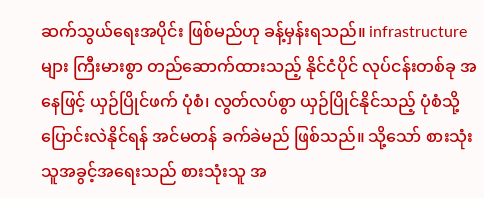ဆက်သွယ်ရေးအပိုင်း ဖြစ်မည်ဟု ခန့်မှန်းရသည်။ infrastructure များ ကြီးမားစွာ တည်ဆောက်ထားသည့် နိုင်ငံပိုင် လုပ်ငန်းတစ်ခု အနေဖြင့် ယှဉ်ပြိုင်ဖက် ပုံစံ၊ လွတ်လပ်စွာ ယှဉ်ပြိုင်နိုင်သည့် ပုံစံသို့ ပြောင်းလဲနိုင်ရန် အင်မတန် ခက်ခဲမည် ဖြစ်သည်။ သို့သော် စားသုံးသူအခွင့်အရေးသည် စားသုံးသူ အ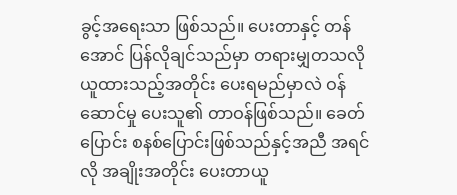ခွင့်အရေးသာ ဖြစ်သည်။ ပေးတာနှင့် တန်အောင် ပြန်လိုချင်သည်မှာ တရားမျှတသလို ယူထားသည့်အတိုင်း ပေးရမည်မှာလဲ ဝန်ဆောင်မှု ပေးသူ၏ တာဝန်ဖြစ်သည်။ ခေတ်ပြောင်း စနစ်ပြောင်းဖြစ်သည်နှင့်အညီ အရင်လို အချိုးအတိုင်း ပေးတာယူ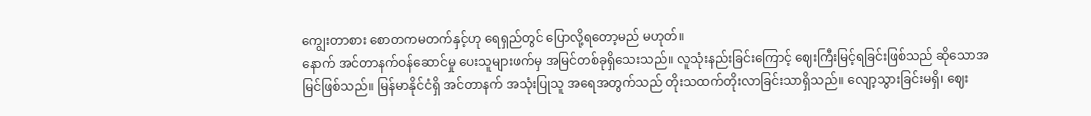ကျွေးတာစား စောတကမတက်နှင့်ဟု ရေရှည်တွင် ပြောလို့ရတော့မည် မဟုတ်။
နောက် အင်တာနက်ဝန်ဆောင်မှု ပေးသူများဖက်မှ အမြင်တစ်ခုရှိသေးသည်။ လူသုံးနည်းခြင်းကြောင့် ဈေးကြီးမြင့်ရခြင်းဖြစ်သည် ဆိုသောအမြင်ဖြစ်သည်။ မြန်မာနိုင်ငံရှိ အင်တာနက် အသုံးပြုသူ အရေအတွက်သည် တိုးသထက်တိုးလာခြင်းသာရှိသည်။ လျော့သွားခြင်းမရှိ၊ ဈေး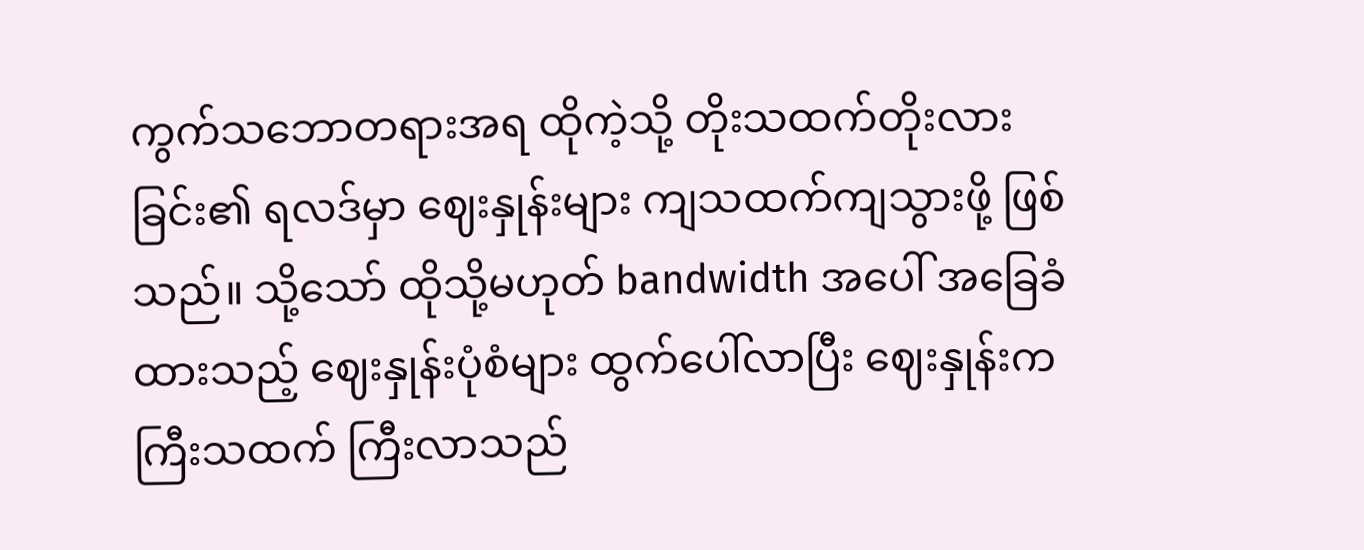ကွက်သဘောတရားအရ ထိုကဲ့သို့ တိုးသထက်တိုးလားခြင်း၏ ရလဒ်မှာ ဈေးနှုန်းများ ကျသထက်ကျသွားဖို့ ဖြစ်သည်။ သို့သော် ထိုသို့မဟုတ် bandwidth အပေါ် အခြေခံထားသည့် ဈေးနှုန်းပုံစံများ ထွက်ပေါ်လာပြီး ဈေးနှုန်းက ကြီးသထက် ကြီးလာသည်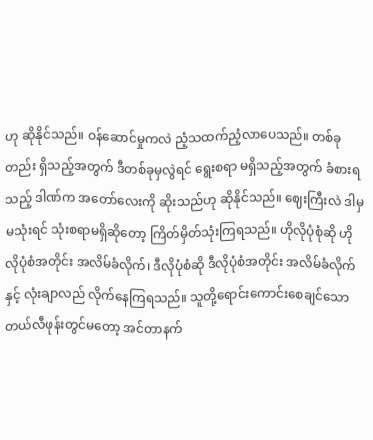ဟု ဆိုနိုင်သည်။ ဝန်ဆောင်မှုကလဲ ညံ့သထက်ညံ့လာပေသည်။ တစ်ခုတည်း ရှိသည့်အတွက် ဒီတစ်ခုမှလွဲရင် ရွေးစရာ မရှိသည့်အတွက် ခံစားရသည့် ဒါဏ်က အတော်လေးကို ဆိုးသည်ဟု ဆိုနိုင်သည်။ ဈေးကြီးလဲ ဒါမှမသုံးရင် သုံးစရာမရှိဆိုတော့ ကြိတ်မှိတ်သုံးကြရသည်။ ဟိုလိုပုံစုံဆို ဟိုလိုပုံစံအတိုင်း အလိမ်ခံလိုက်၊ ဒီလိုပုံစံဆို ဒီလိုပုံစံအတိုင်း အလိမ်ခံလိုက်နှင့် လုံးချာလည် လိုက်နေကြရသည်။ သူတို့ရောင်းကောင်းစေချင်သော တယ်လီဖုန်းတွင်မတော့ အင်တာနက်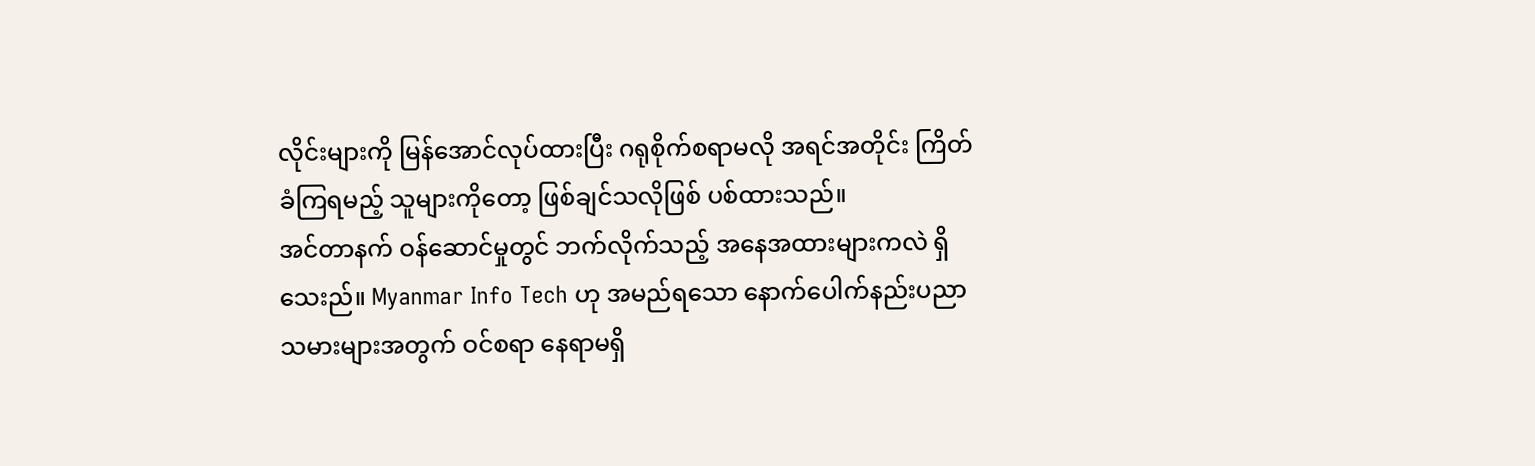လိုင်းများကို မြန်အောင်လုပ်ထားပြီး ဂရုစိုက်စရာမလို အရင်အတိုင်း ကြိတ်ခံကြရမည့် သူများကိုတော့ ဖြစ်ချင်သလိုဖြစ် ပစ်ထားသည်။
အင်တာနက် ဝန်ဆောင်မှုတွင် ဘက်လိုက်သည့် အနေအထားများကလဲ ရှိသေးည်။ Myanmar Info Tech ဟု အမည်ရသော နောက်ပေါက်နည်းပညာ  သမားများအတွက် ဝင်စရာ နေရာမရှိ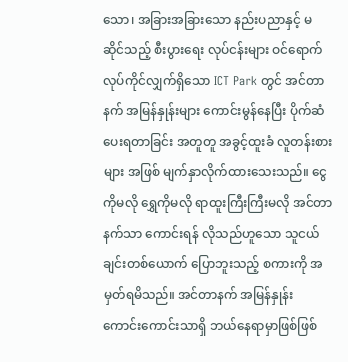သော၊ အခြားအခြားသော နည်းပညာနှင့် မဆိုင်သည့် စီးပွားရေး လုပ်ငန်းများ ဝင်ရောက် လုပ်ကိုင်လျှက်ရှိသော ICT Park တွင် အင်တာနက် အမြန်နှုန်းများ ကောင်းမွန်နေပြီး ပိုက်ဆံပေးရတာခြင်း အတူတူ အခွင့်ထူးခံ လူတန်းစားများ အဖြစ် မျက်နှာလိုက်ထားသေးသည်။ ငွေကိုမလို ရွှေကိုမလို ရာထူးကြီးကြီးမလို အင်တာနက်သာ ကောင်းရန် လိုသည်ဟူသော သူငယ်ချင်းတစ်ယောက် ပြောဘူးသည့် စကားကို အမှတ်ရမိသည်။ အင်တာနက် အမြန်နှုန်း ကောင်းကောင်းသာရှိ ဘယ်နေရာမှာဖြစ်ဖြစ်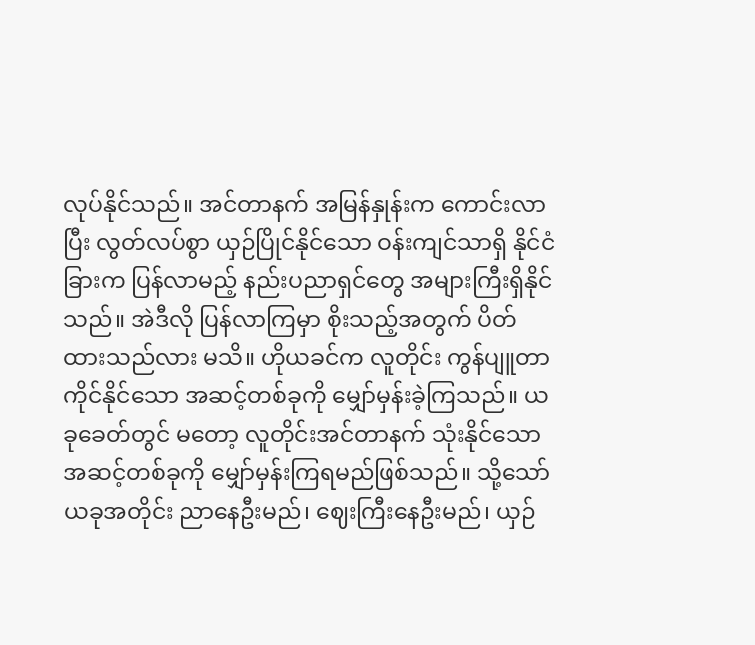လုပ်နိုင်သည်။ အင်တာနက် အမြန်နှုန်းက ကောင်းလာပြီး လွတ်လပ်စွာ ယှဉ်ပြိုင်နိုင်သော ဝန်းကျင်သာရှိ နိုင်ငံခြားက ပြန်လာမည့် နည်းပညာရှင်တွေ အများကြီးရှိနိုင်သည်။ အဲဒီလို ပြန်လာကြမှာ စိုးသည့်အတွက် ပိတ်ထားသည်လား မသိ။ ဟိုယခင်က လူတိုင်း ကွန်ပျူတာကိုင်နိုင်သော အဆင့်တစ်ခုကို မျှော်မှန်းခဲ့ကြသည်။ ယခုခေတ်တွင် မတော့ လူတိုင်းအင်တာနက် သုံးနိုင်သော အဆင့်တစ်ခုကို မျှော်မှန်းကြရမည်ဖြစ်သည်။ သို့သော် ယခုအတိုင်း ညာနေဦးမည်၊ ဈေးကြီးနေဦးမည်၊ ယှဉ်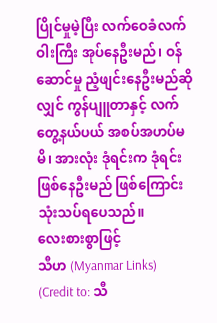ပြိုင်မှုမဲ့ပြီး လက်ဝေခံလက်ဝါးကြီး အုပ်နေဦးမည်၊ ဝန်ဆောင်မှု ညံ့ဖျင်းနေဦးမည်ဆိုလျှင် ကွန်ပျူတာနှင့် လက်တွေ့နယ်ပယ် အစပ်အဟပ်မမိ၊ အားလုံး ဒုံရင်းက ဒုံရင်း ဖြစ်နေဦးမည် ဖြစ်ကြောင်း သုံးသပ်ရပေသည်။
လေးစားစွာဖြင့်
သီဟ (Myanmar Links)
(Credit to: သီ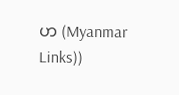ဟ (Myanmar Links))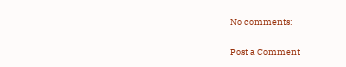No comments:

Post a Comment